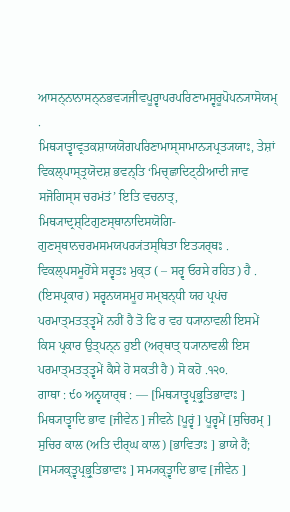ਆਸਨ੍ਨਾਨਾਸਨ੍ਨਭਵ੍ਯਜੀਵਪੂਰ੍ਵਾਪਰਪਰਿਣਾਮਸ੍ਵਰੂਪੋਪਨ੍ਯਾਸੋਯਮ੍ .
ਮਿਥ੍ਯਾਤ੍ਵਾਵ੍ਰਤਕਸ਼ਾਯਯੋਗਪਰਿਣਾਮਾਸ੍ਸਾਮਾਨ੍ਯਪ੍ਰਤ੍ਯਯਾਃ, ਤੇਸ਼ਾਂ ਵਿਕਲ੍ਪਾਸ੍ਤ੍ਰਯੋਦਸ਼ ਭਵਨ੍ਤਿ ‘ਮਿਚ੍ਛਾਦਿਟ੍ਠੀਆਦੀ ਜਾਵ ਸਜੋਗਿਸ੍ਸ ਚਰਮਂਤਂ’ ਇਤਿ ਵਚਨਾਤ੍, ਮਿਥ੍ਯਾਦ੍ਰਸ਼੍ਟਿਗੁਣਸ੍ਥਾਨਾਦਿਸਯੋਗਿ- ਗੁਣਸ੍ਥਾਨਚਰਮਸਮਯਪਰ੍ਯਂਤਸ੍ਥਿਤਾ ਇਤ੍ਯਰ੍ਥਃ . ਵਿਕਲ੍ਪਸਮੂਹੋਂਸੇ ਸਰ੍ਵਤਃ ਮੁਕ੍ਤ ( – ਸਰ੍ਵ ਓਰਸੇ ਰਹਿਤ) ਹੈ . (ਇਸਪ੍ਰਕਾਰ) ਸਰ੍ਵਨਯਸਮੂਹ ਸਮ੍ਬਨ੍ਧੀ ਯਹ ਪ੍ਰਪਂਚ ਪਰਮਾਤ੍ਮਤਤ੍ਤ੍ਵਮੇਂ ਨਹੀਂ ਹੈ ਤੋ ਫਿ ਰ ਵਹ ਧ੍ਯਾਨਾਵਲੀ ਇਸਮੇਂ ਕਿਸ ਪ੍ਰਕਾਰ ਉਤ੍ਪਨ੍ਨ ਹੁਈ (ਅਰ੍ਥਾਤ੍ ਧ੍ਯਾਨਾਵਲੀ ਇਸ ਪਰਮਾਤ੍ਮਤਤ੍ਤ੍ਵਮੇਂ ਕੈਸੇ ਹੋ ਸਕਤੀ ਹੈ ) ਸੋ ਕਹੋ .੧੨੦.
ਗਾਥਾ : ੯੦ ਅਨ੍ਵਯਾਰ੍ਥ : — [ਮਿਥ੍ਯਾਤ੍ਵਪ੍ਰਭ੍ਰੁਤਿਭਾਵਾਃ ] ਮਿਥ੍ਯਾਤ੍ਵਾਦਿ ਭਾਵ [ਜੀਵੇਨ ] ਜੀਵਨੇ [ਪੂਰ੍ਵਂ ] ਪੂਰ੍ਵਮੇਂ [ਸੁਚਿਰਮ੍ ] ਸੁਚਿਰ ਕਾਲ (ਅਤਿ ਦੀਰ੍ਘ ਕਾਲ) [ਭਾਵਿਤਾਃ ] ਭਾਯੇ ਹੈਂ; [ਸਮ੍ਯਕ੍ਤ੍ਵਪ੍ਰਭ੍ਰੁਤਿਭਾਵਾਃ ] ਸਮ੍ਯਕ੍ਤ੍ਵਾਦਿ ਭਾਵ [ਜੀਵੇਨ ]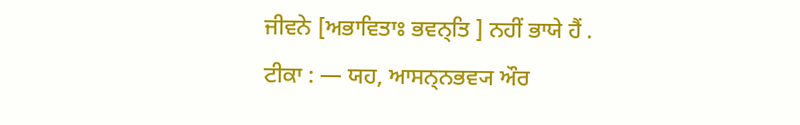ਜੀਵਨੇ [ਅਭਾਵਿਤਾਃ ਭਵਨ੍ਤਿ ] ਨਹੀਂ ਭਾਯੇ ਹੈਂ .
ਟੀਕਾ : — ਯਹ, ਆਸਨ੍ਨਭਵ੍ਯ ਔਰ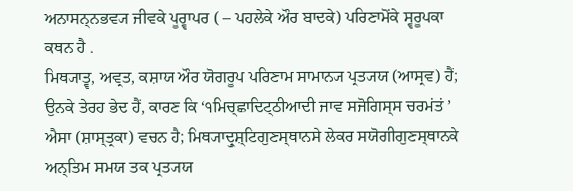ਅਨਾਸਨ੍ਨਭਵ੍ਯ ਜੀਵਕੇ ਪੂਰ੍ਵਾਪਰ ( – ਪਹਲੇਕੇ ਔਰ ਬਾਦਕੇ) ਪਰਿਣਾਮੋਂਕੇ ਸ੍ਵਰੂਪਕਾ ਕਥਨ ਹੈ .
ਮਿਥ੍ਯਾਤ੍ਵ, ਅਵ੍ਰਤ, ਕਸ਼ਾਯ ਔਰ ਯੋਗਰੂਪ ਪਰਿਣਾਮ ਸਾਮਾਨ੍ਯ ਪ੍ਰਤ੍ਯਯ (ਆਸ੍ਰਵ) ਹੈਂ; ਉਨਕੇ ਤੇਰਹ ਭੇਦ ਹੈਂ, ਕਾਰਣ ਕਿ ‘੧ਮਿਚ੍ਛਾਦਿਟ੍ਠੀਆਦੀ ਜਾਵ ਸਜੋਗਿਸ੍ਸ ਚਰਮਂਤਂ ’ ਐਸਾ (ਸ਼ਾਸ੍ਤ੍ਰਕਾ) ਵਚਨ ਹੈ; ਮਿਥ੍ਯਾਦ੍ਰੁਸ਼੍ਟਿਗੁਣਸ੍ਥਾਨਸੇ ਲੇਕਰ ਸਯੋਗੀਗੁਣਸ੍ਥਾਨਕੇ ਅਨ੍ਤਿਮ ਸਮਯ ਤਕ ਪ੍ਰਤ੍ਯਯ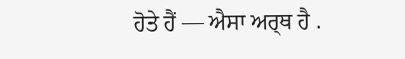ਹੋਤੇ ਹੈਂ — ਐਸਾ ਅਰ੍ਥ ਹੈ .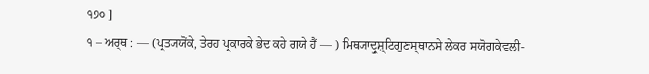੧੭੦ ]
੧ – ਅਰ੍ਥ : — (ਪ੍ਰਤ੍ਯਯੋਂਕੇ, ਤੇਰਹ ਪ੍ਰਕਾਰਕੇ ਭੇਦ ਕਹੇ ਗਯੇ ਹੈਂ — ) ਮਿਥ੍ਯਾਦ੍ਰੁਸ਼੍ਟਿਗੁਣਸ੍ਥਾਨਸੇ ਲੇਕਰ ਸਯੋਗਕੇਵਲੀ-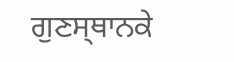ਗੁਣਸ੍ਥਾਨਕੇ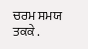ਚਰਮ ਸਮਯ ਤਕਕੇ .